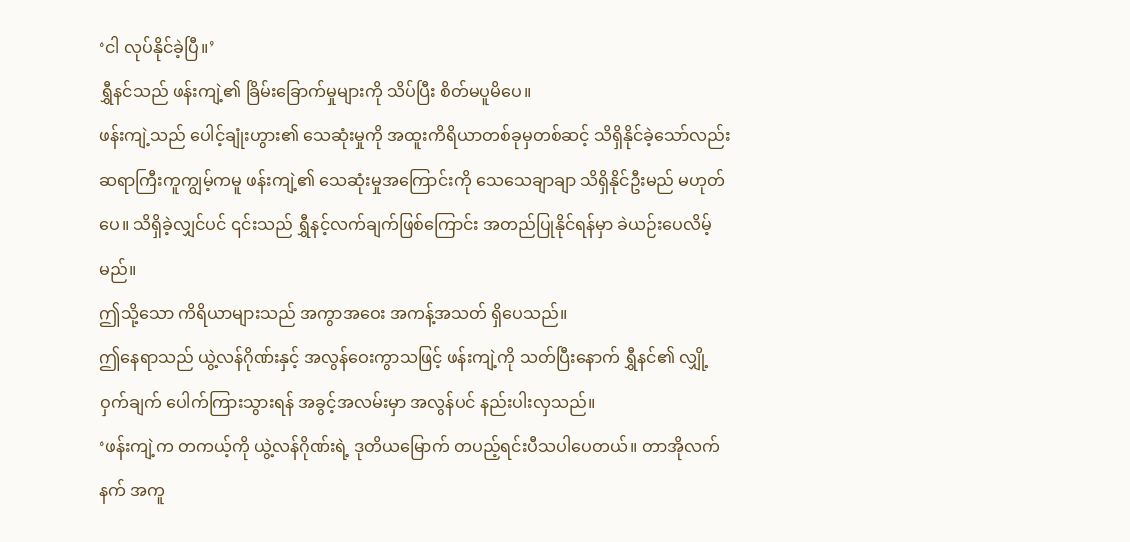‘ငါ လုပ်နိုင်ခဲ့ပြီ။’
ရွှီနင်သည် ဖန်းကျဲ့၏ ခြိမ်းခြောက်မှုများကို သိပ်ပြီး စိတ်မပူမိပေ။
ဖန်းကျဲ့သည် ပေါင့်ချုံးဟွား၏ သေဆုံးမှုကို အထူးကိရိယာတစ်ခုမှတစ်ဆင့် သိရှိနိုင်ခဲ့သော်လည်း ဆရာကြီးကူကျွမ့်ကမူ ဖန်းကျဲ့၏ သေဆုံးမှုအကြောင်းကို သေသေချာချာ သိရှိနိုင်ဦးမည် မဟုတ်ပေ။ သိရှိခဲ့လျှင်ပင် ၎င်းသည် ရွှီနင့်လက်ချက်ဖြစ်ကြောင်း အတည်ပြုနိုင်ရန်မှာ ခဲယဉ်းပေလိမ့်မည်။
ဤသို့သော ကိရိယာများသည် အကွာအဝေး အကန့်အသတ် ရှိပေသည်။
ဤနေရာသည် ယွဲ့လန်ဂိုဏ်းနှင့် အလွန်ဝေးကွာသဖြင့် ဖန်းကျဲ့ကို သတ်ပြီးနောက် ရွှီနင်၏ လျှို့ဝှက်ချက် ပေါက်ကြားသွားရန် အခွင့်အလမ်းမှာ အလွန်ပင် နည်းပါးလှသည်။
‘ဖန်းကျဲ့က တကယ့်ကို ယွဲ့လန်ဂိုဏ်းရဲ့ ဒုတိယမြောက် တပည့်ရင်းပီသပါပေတယ်။ တာအိုလက်နက် အကူ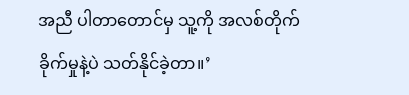အညီ ပါတာတောင်မှ သူ့ကို အလစ်တိုက်ခိုက်မှုနဲ့ပဲ သတ်နိုင်ခဲ့တာ။’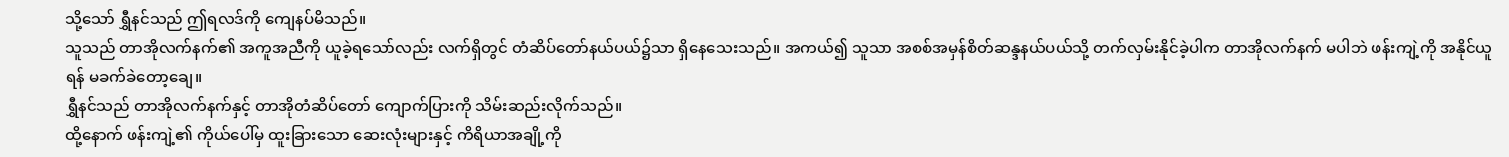သို့သော် ရွှီနင်သည် ဤရလဒ်ကို ကျေနပ်မိသည်။
သူသည် တာအိုလက်နက်၏ အကူအညီကို ယူခဲ့ရသော်လည်း လက်ရှိတွင် တံဆိပ်တော်နယ်ပယ်၌သာ ရှိနေသေးသည်။ အကယ်၍ သူသာ အစစ်အမှန်စိတ်ဆန္ဒနယ်ပယ်သို့ တက်လှမ်းနိုင်ခဲ့ပါက တာအိုလက်နက် မပါဘဲ ဖန်းကျဲ့ကို အနိုင်ယူရန် မခက်ခဲတော့ချေ။
ရွှီနင်သည် တာအိုလက်နက်နှင့် တာအိုတံဆိပ်တော် ကျောက်ပြားကို သိမ်းဆည်းလိုက်သည်။
ထို့နောက် ဖန်းကျဲ့၏ ကိုယ်ပေါ်မှ ထူးခြားသော ဆေးလုံးများနှင့် ကိရိယာအချို့ကို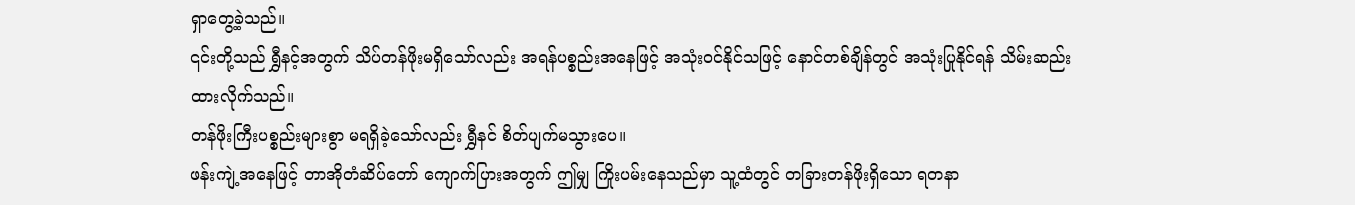ရှာတွေ့ခဲ့သည်။
၎င်းတို့သည် ရွှီနင့်အတွက် သိပ်တန်ဖိုးမရှိသော်လည်း အရန်ပစ္စည်းအနေဖြင့် အသုံးဝင်နိုင်သဖြင့် နောင်တစ်ချိန်တွင် အသုံးပြုနိုင်ရန် သိမ်းဆည်းထားလိုက်သည်။
တန်ဖိုးကြီးပစ္စည်းများစွာ မရရှိခဲ့သော်လည်း ရွှီနင် စိတ်ပျက်မသွားပေ။
ဖန်းကျဲ့အနေဖြင့် တာအိုတံဆိပ်တော် ကျောက်ပြားအတွက် ဤမျှ ကြိုးပမ်းနေသည်မှာ သူ့ထံတွင် တခြားတန်ဖိုးရှိသော ရတနာ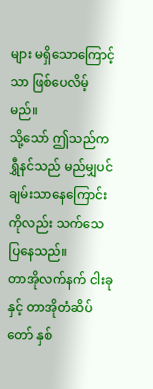များ မရှိသောကြောင့်သာ ဖြစ်ပေလိမ့်မည်။
သို့သော် ဤသည်က ရွှီနင်သည် မည်မျှပင် ချမ်းသာနေကြောင်းကိုလည်း သက်သေပြနေသည်။
တာအိုလက်နက် ငါးခုနှင့် တာအိုတံဆိပ်တော် နှစ်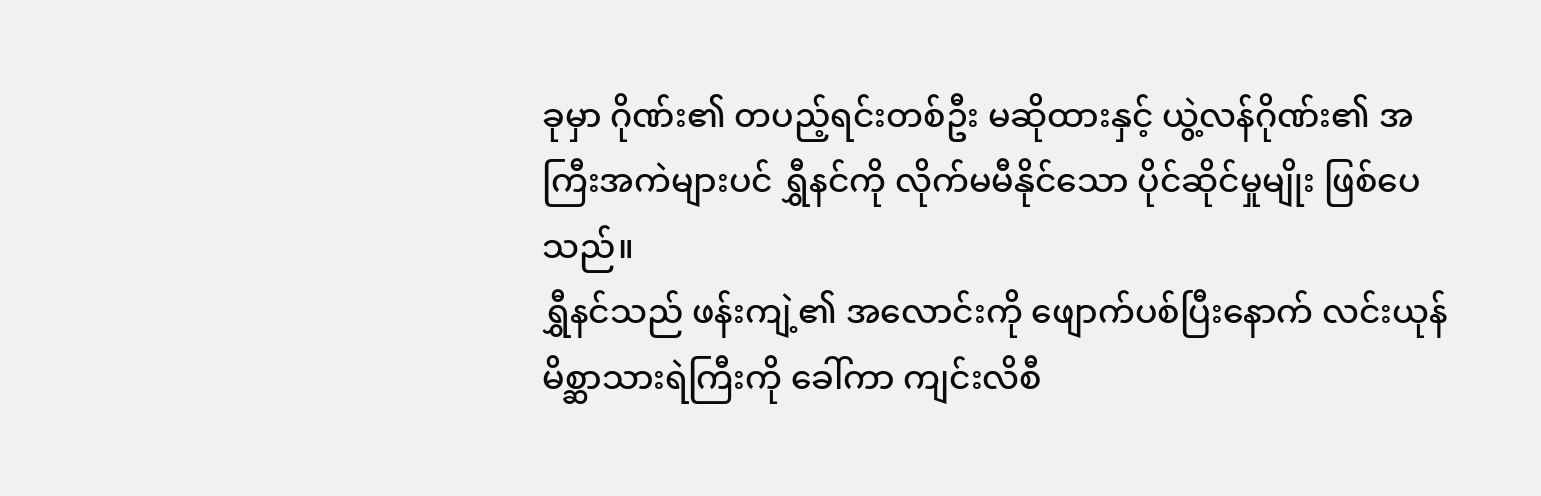ခုမှာ ဂိုဏ်း၏ တပည့်ရင်းတစ်ဦး မဆိုထားနှင့် ယွဲ့လန်ဂိုဏ်း၏ အကြီးအကဲများပင် ရွှီနင်ကို လိုက်မမီနိုင်သော ပိုင်ဆိုင်မှုမျိုး ဖြစ်ပေသည်။
ရွှီနင်သည် ဖန်းကျဲ့၏ အလောင်းကို ဖျောက်ပစ်ပြီးနောက် လင်းယုန်မိစ္ဆာသားရဲကြီးကို ခေါ်ကာ ကျင်းလိစီ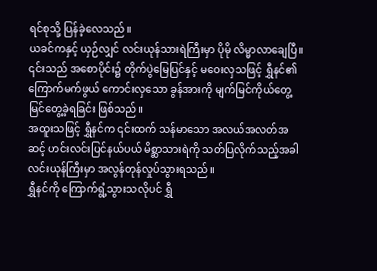ရင်စုသို့ ပြန်ခဲ့လေသည်။
ယခင်ကနှင့် ယှဉ်လျှင် လင်းယုန်သားရဲကြီးမှာ ပိုမို လိမ္မာလာချေပြီ။
၎င်းသည် အစောပိုင်း၌ တိုက်ပွဲမြေပြင်နှင့် မဝေးလှသဖြင့် ရွှီနင်၏ ကြောက်မက်ဖွယ် ကောင်းလှသော ခွန်အားကို မျက်မြင်ကိုယ်တွေ့ မြင်တွေ့ခဲ့ရခြင်း ဖြစ်သည်။
အထူးသဖြင့် ရွှီနင်က ၎င်းထက် သန်မာသော အလယ်အလတ်အဆင့် ဟင်းလင်းပြင်နယ်ပယ် မိစ္ဆာသားရဲကို သတ်ပြလိုက်သည့်အခါ လင်းယုန်ကြီးမှာ အလွန်တုန်လှုပ်သွားရသည်။
ရွှီနင်ကို ကြောက်ရွံ့သွားသလိုပင် ရွှီ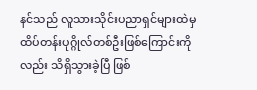နင်သည် လူသားသိုင်းပညာရှင်များထဲမှ ထိပ်တန်းပုဂ္ဂိုလ်တစ်ဦးဖြစ်ကြောင်းကိုလည်း သိရှိသွားခဲ့ပြီ ဖြစ်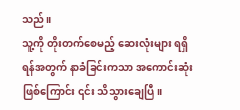သည်။
သူ့ကို တိုးတက်စေမည့် ဆေးလုံးများ ရရှိရန်အတွက် နာခံခြင်းကသာ အကောင်းဆုံးဖြစ်ကြောင်း ၎င်း သိသွားချေပြီ။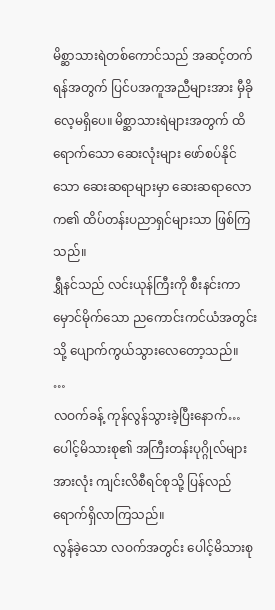မိစ္ဆာသားရဲတစ်ကောင်သည် အဆင့်တက်ရန်အတွက် ပြင်ပအကူအညီများအား မှီခိုလေ့မရှိပေ။ မိစ္ဆာသားရဲများအတွက် ထိရောက်သော ဆေးလုံးများ ဖော်စပ်နိုင်သော ဆေးဆရာများမှာ ဆေးဆရာလောက၏ ထိပ်တန်းပညာရှင်များသာ ဖြစ်ကြသည်။
ရွှီနင်သည် လင်းယုန်ကြီးကို စီးနင်းကာ မှောင်မိုက်သော ညကောင်းကင်ယံအတွင်းသို့ ပျောက်ကွယ်သွားလေတော့သည်။
…
လဝက်ခန့် ကုန်လွန်သွားခဲ့ပြီးနောက်…
ပေါင့်မိသားစု၏ အကြီးတန်းပုဂ္ဂိုလ်များ အားလုံး ကျင်းလိစီရင်စုသို့ ပြန်လည်ရောက်ရှိလာကြသည်။
လွန်ခဲ့သော လဝက်အတွင်း ပေါင့်မိသားစု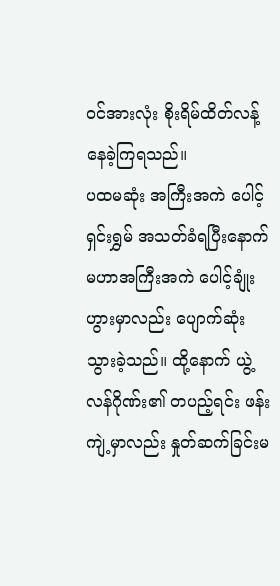ဝင်အားလုံး စိုးရိမ်ထိတ်လန့်နေခဲ့ကြရသည်။
ပထမဆုံး အကြီးအကဲ ပေါင့်ရှင်းရွှမ် အသတ်ခံရပြီးနောက် မဟာအကြီးအကဲ ပေါင့်ချုံးဟွားမှာလည်း ပျောက်ဆုံးသွားခဲ့သည်။ ထို့နောက် ယွဲ့လန်ဂိုဏ်း၏ တပည့်ရင်း ဖန်းကျဲ့မှာလည်း နှုတ်ဆက်ခြင်းမ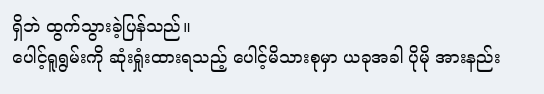ရှိဘဲ ထွက်သွားခဲ့ပြန်သည်။
ပေါင့်ရူရွမ်းကို ဆုံးရှုံးထားရသည့် ပေါင့်မိသားစုမှာ ယခုအခါ ပိုမို အားနည်း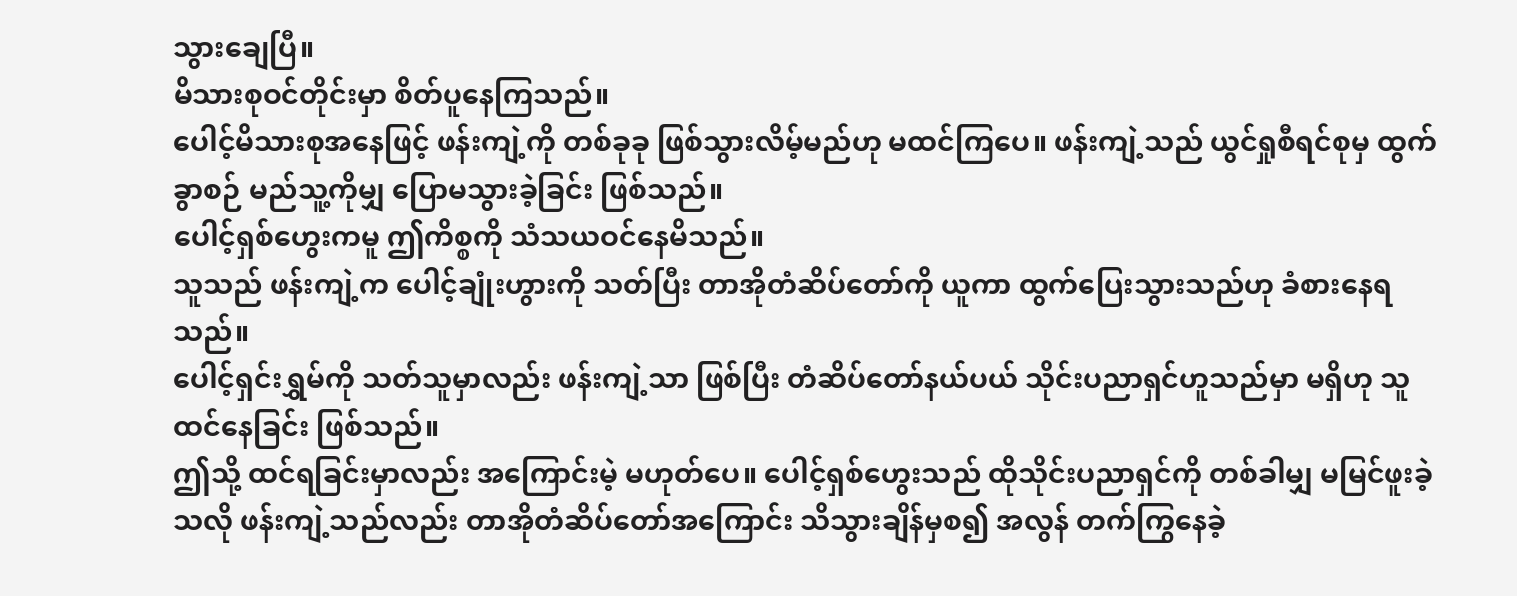သွားချေပြီ။
မိသားစုဝင်တိုင်းမှာ စိတ်ပူနေကြသည်။
ပေါင့်မိသားစုအနေဖြင့် ဖန်းကျဲ့ကို တစ်ခုခု ဖြစ်သွားလိမ့်မည်ဟု မထင်ကြပေ။ ဖန်းကျဲ့သည် ယွင်ရှုစီရင်စုမှ ထွက်ခွာစဉ် မည်သူ့ကိုမျှ ပြောမသွားခဲ့ခြင်း ဖြစ်သည်။
ပေါင့်ရှစ်ဟွေးကမူ ဤကိစ္စကို သံသယဝင်နေမိသည်။
သူသည် ဖန်းကျဲ့က ပေါင့်ချုံးဟွားကို သတ်ပြီး တာအိုတံဆိပ်တော်ကို ယူကာ ထွက်ပြေးသွားသည်ဟု ခံစားနေရသည်။
ပေါင့်ရှင်းရွှမ်ကို သတ်သူမှာလည်း ဖန်းကျဲ့သာ ဖြစ်ပြီး တံဆိပ်တော်နယ်ပယ် သိုင်းပညာရှင်ဟူသည်မှာ မရှိဟု သူ ထင်နေခြင်း ဖြစ်သည်။
ဤသို့ ထင်ရခြင်းမှာလည်း အကြောင်းမဲ့ မဟုတ်ပေ။ ပေါင့်ရှစ်ဟွေးသည် ထိုသိုင်းပညာရှင်ကို တစ်ခါမျှ မမြင်ဖူးခဲ့သလို ဖန်းကျဲ့သည်လည်း တာအိုတံဆိပ်တော်အကြောင်း သိသွားချိန်မှစ၍ အလွန် တက်ကြွနေခဲ့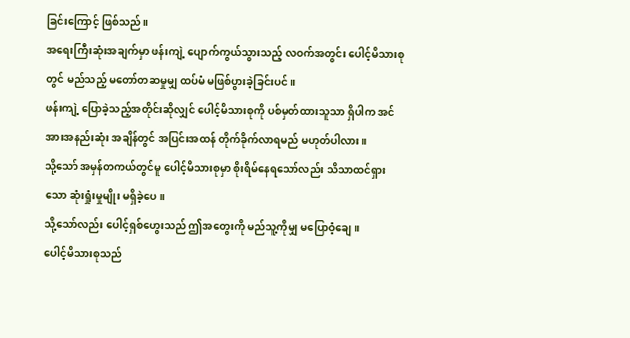ခြင်းကြောင့် ဖြစ်သည်။
အရေးကြီးဆုံးအချက်မှာ ဖန်းကျဲ့ ပျောက်ကွယ်သွားသည့် လဝက်အတွင်း ပေါင့်မိသားစုတွင် မည်သည့် မတော်တဆမှုမျှ ထပ်မံ မဖြစ်ပွားခဲ့ခြင်းပင်။
ဖန်းကျဲ့ ပြောခဲ့သည့်အတိုင်းဆိုလျှင် ပေါင့်မိသားစုကို ပစ်မှတ်ထားသူသာ ရှိပါက အင်အားအနည်းဆုံး အချိန်တွင် အပြင်းအထန် တိုက်ခိုက်လာရမည် မဟုတ်ပါလား။
သို့သော် အမှန်တကယ်တွင်မူ ပေါင့်မိသားစုမှာ စိုးရိမ်နေရသော်လည်း သိသာထင်ရှားသော ဆုံးရှုံးမှုမျိုး မရှိခဲ့ပေ။
သို့သော်လည်း ပေါင့်ရှစ်ဟွေးသည် ဤအတွေးကို မည်သူ့ကိုမျှ မပြောဝံ့ချေ။
ပေါင့်မိသားစုသည်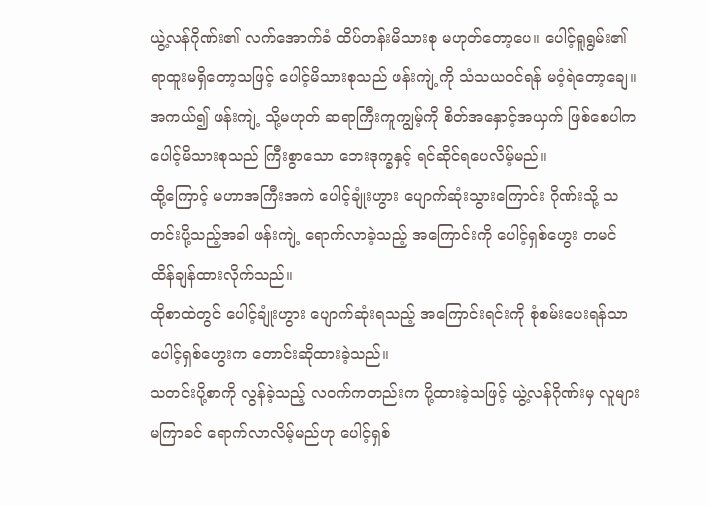ယွဲ့လန်ဂိုဏ်း၏ လက်အောက်ခံ ထိပ်တန်းမိသားစု မဟုတ်တော့ပေ။ ပေါင့်ရူရွမ်း၏ ရာထူးမရှိတော့သဖြင့် ပေါင့်မိသားစုသည် ဖန်းကျဲ့ကို သံသယဝင်ရန် မဝံ့ရဲတော့ချေ။
အကယ်၍ ဖန်းကျဲ့ သို့မဟုတ် ဆရာကြီးကူကျွမ့်ကို စိတ်အနှောင့်အယှက် ဖြစ်စေပါက ပေါင့်မိသားစုသည် ကြီးစွာသော ဘေးဒုက္ခနှင့် ရင်ဆိုင်ရပေလိမ့်မည်။
ထို့ကြောင့် မဟာအကြီးအကဲ ပေါင့်ချုံးဟွား ပျောက်ဆုံးသွားကြောင်း ဂိုဏ်းသို့ သတင်းပို့သည့်အခါ ဖန်းကျဲ့ ရောက်လာခဲ့သည့် အကြောင်းကို ပေါင့်ရှစ်ဟွေး တမင် ထိန်ချန်ထားလိုက်သည်။
ထိုစာထဲတွင် ပေါင့်ချုံးဟွား ပျောက်ဆုံးရသည့် အကြောင်းရင်းကို စုံစမ်းပေးရန်သာ ပေါင့်ရှစ်ဟွေးက တောင်းဆိုထားခဲ့သည်။
သတင်းပို့စာကို လွန်ခဲ့သည့် လဝက်ကတည်းက ပို့ထားခဲ့သဖြင့် ယွဲ့လန်ဂိုဏ်းမှ လူများ မကြာခင် ရောက်လာလိမ့်မည်ဟု ပေါင့်ရှစ်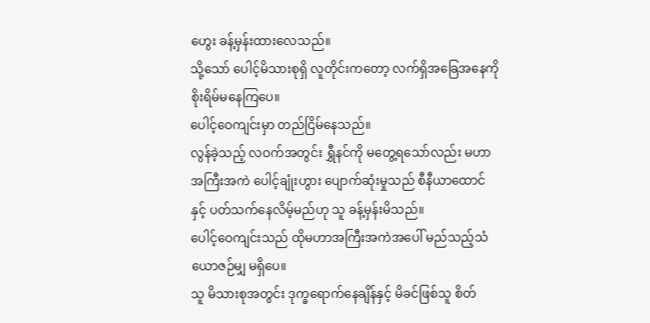ဟွေး ခန့်မှန်းထားလေသည်။
သို့သော် ပေါင့်မိသားစုရှိ လူတိုင်းကတော့ လက်ရှိအခြေအနေကို စိုးရိမ်မနေကြပေ။
ပေါင့်ဝေကျင်းမှာ တည်ငြိမ်နေသည်။
လွန်ခဲ့သည့် လဝက်အတွင်း ရွှီနင်ကို မတွေ့ရသော်လည်း မဟာအကြီးအကဲ ပေါင့်ချုံးဟွား ပျောက်ဆုံးမှုသည် စီနီယာထောင်နှင့် ပတ်သက်နေလိမ့်မည်ဟု သူ ခန့်မှန်းမိသည်။
ပေါင့်ဝေကျင်းသည် ထိုမဟာအကြီးအကဲအပေါ် မည်သည့်သံယောဇဉ်မျှ မရှိပေ။
သူ မိသားစုအတွင်း ဒုက္ခရောက်နေချိန်နှင့် မိခင်ဖြစ်သူ စိတ်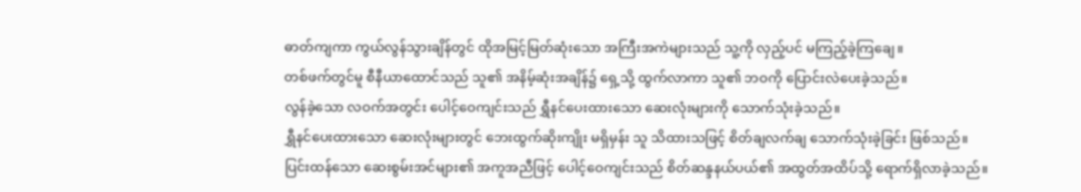ဓာတ်ကျကာ ကွယ်လွန်သွားချိန်တွင် ထိုအမြင့်မြတ်ဆုံးသော အကြီးအကဲများသည် သူ့ကို လှည့်ပင် မကြည့်ခဲ့ကြချေ။
တစ်ဖက်တွင်မူ စီနီယာထောင်သည် သူ၏ အနိမ့်ဆုံးအချိန်၌ ရှေ့သို့ ထွက်လာကာ သူ၏ ဘဝကို ပြောင်းလဲပေးခဲ့သည်။
လွန်ခဲ့သော လဝက်အတွင်း ပေါင့်ဝေကျင်းသည် ရွှီနင်ပေးထားသော ဆေးလုံးများကို သောက်သုံးခဲ့သည်။
ရွှီနင်ပေးထားသော ဆေးလုံးများတွင် ဘေးထွက်ဆိုးကျိုး မရှိမှန်း သူ သိထားသဖြင့် စိတ်ချလက်ချ သောက်သုံးခဲ့ခြင်း ဖြစ်သည်။
ပြင်းထန်သော ဆေးစွမ်းအင်များ၏ အကူအညီဖြင့် ပေါင့်ဝေကျင်းသည် စိတ်ဆန္ဒနယ်ပယ်၏ အထွတ်အထိပ်သို့ ရောက်ရှိလာခဲ့သည်။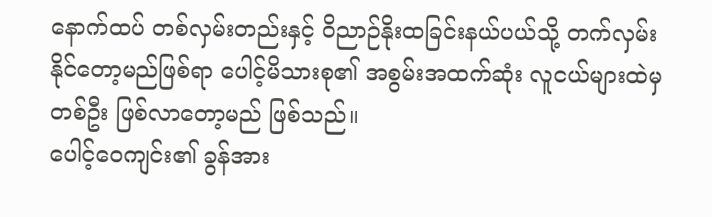နောက်ထပ် တစ်လှမ်းတည်းနှင့် ဝိညာဉ်နိုးထခြင်းနယ်ပယ်သို့ တက်လှမ်းနိုင်တော့မည်ဖြစ်ရာ ပေါင့်မိသားစု၏ အစွမ်းအထက်ဆုံး လူငယ်များထဲမှ တစ်ဦး ဖြစ်လာတော့မည် ဖြစ်သည်။
ပေါင့်ဝေကျင်း၏ ခွန်အား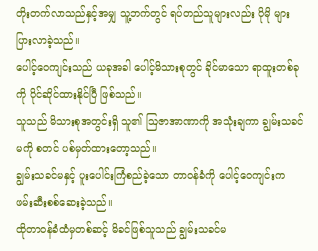တိုးတက်လာသည်နှင့်အမျှ သူ့ဘက်တွင် ရပ်တည်သူများလည်း ပိုမို များပြားလာခဲ့သည်။
ပေါင့်ဝေကျင်းသည် ယခုအခါ ပေါင့်မိသားစုတွင် ခိုင်မာသော ရာထူးတစ်ခုကို ပိုင်ဆိုင်ထားနိုင်ပြီ ဖြစ်သည်။
သူသည် မိသားစုအတွင်းရှိ သူ၏ ဩဇာအာဏာကို အသုံးချကာ ချွမ်းသခင်မကို စတင် ပစ်မှတ်ထားတော့သည်။
ချွမ်းသခင်မနှင့် ပူးပေါင်းကြံစည်ခဲ့သော တာဝန်ခံကို ပေါင့်ဝေကျင်းက ဖမ်းဆီးစစ်ဆေးခဲ့သည်။
ထိုတာဝန်ခံထံမှတစ်ဆင့် မိခင်ဖြစ်သူသည် ချွမ်းသခင်မ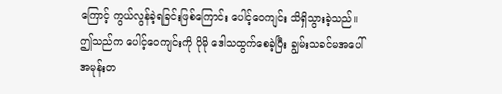ကြောင့် ကွယ်လွန်ခဲ့ရခြင်းဖြစ်ကြောင်း ပေါင့်ဝေကျင်း သိရှိသွားခဲ့သည်။
ဤသည်က ပေါင့်ဝေကျင်းကို ပိုမို ဒေါသထွက်စေခဲ့ပြီး ချွမ်းသခင်မအပေါ် အမုန်းတ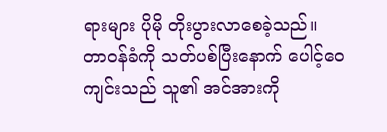ရားများ ပိုမို တိုးပွားလာစေခဲ့သည်။
တာဝန်ခံကို သတ်ပစ်ပြီးနောက် ပေါင့်ဝေကျင်းသည် သူ၏ အင်အားကို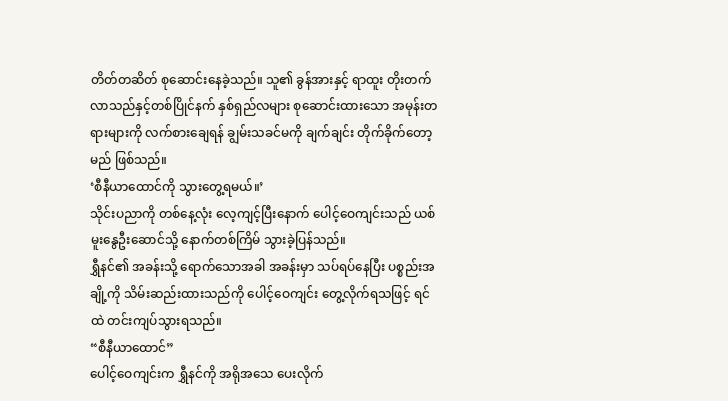တိတ်တဆိတ် စုဆောင်းနေခဲ့သည်။ သူ၏ ခွန်အားနှင့် ရာထူး တိုးတက်လာသည်နှင့်တစ်ပြိုင်နက် နှစ်ရှည်လများ စုဆောင်းထားသော အမုန်းတရားများကို လက်စားချေရန် ချွမ်းသခင်မကို ချက်ချင်း တိုက်ခိုက်တော့မည် ဖြစ်သည်။
‘စီနီယာထောင်ကို သွားတွေ့ရမယ်။’
သိုင်းပညာကို တစ်နေ့လုံး လေ့ကျင့်ပြီးနောက် ပေါင့်ဝေကျင်းသည် ယစ်မူးနွေဦးဆောင်သို့ နောက်တစ်ကြိမ် သွားခဲ့ပြန်သည်။
ရွှီနင်၏ အခန်းသို့ ရောက်သောအခါ အခန်းမှာ သပ်ရပ်နေပြီး ပစ္စည်းအချို့ကို သိမ်းဆည်းထားသည်ကို ပေါင့်ဝေကျင်း တွေ့လိုက်ရသဖြင့် ရင်ထဲ တင်းကျပ်သွားရသည်။
“စီနီယာထောင်”
ပေါင့်ဝေကျင်းက ရွှီနင်ကို အရိုအသေ ပေးလိုက်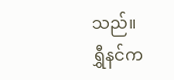သည်။
ရွှီနင်က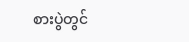စားပွဲတွင်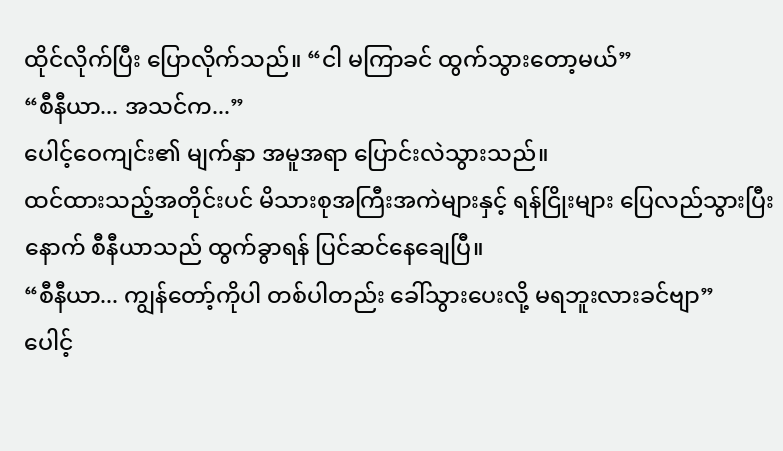ထိုင်လိုက်ပြီး ပြောလိုက်သည်။ “ငါ မကြာခင် ထွက်သွားတော့မယ်”
“စီနီယာ... အသင်က...”
ပေါင့်ဝေကျင်း၏ မျက်နှာ အမူအရာ ပြောင်းလဲသွားသည်။
ထင်ထားသည့်အတိုင်းပင် မိသားစုအကြီးအကဲများနှင့် ရန်ငြိုးများ ပြေလည်သွားပြီးနောက် စီနီယာသည် ထွက်ခွာရန် ပြင်ဆင်နေချေပြီ။
“စီနီယာ... ကျွန်တော့်ကိုပါ တစ်ပါတည်း ခေါ်သွားပေးလို့ မရဘူးလားခင်ဗျာ”
ပေါင့်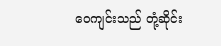ဝေကျင်းသည် တုံ့ဆိုင်း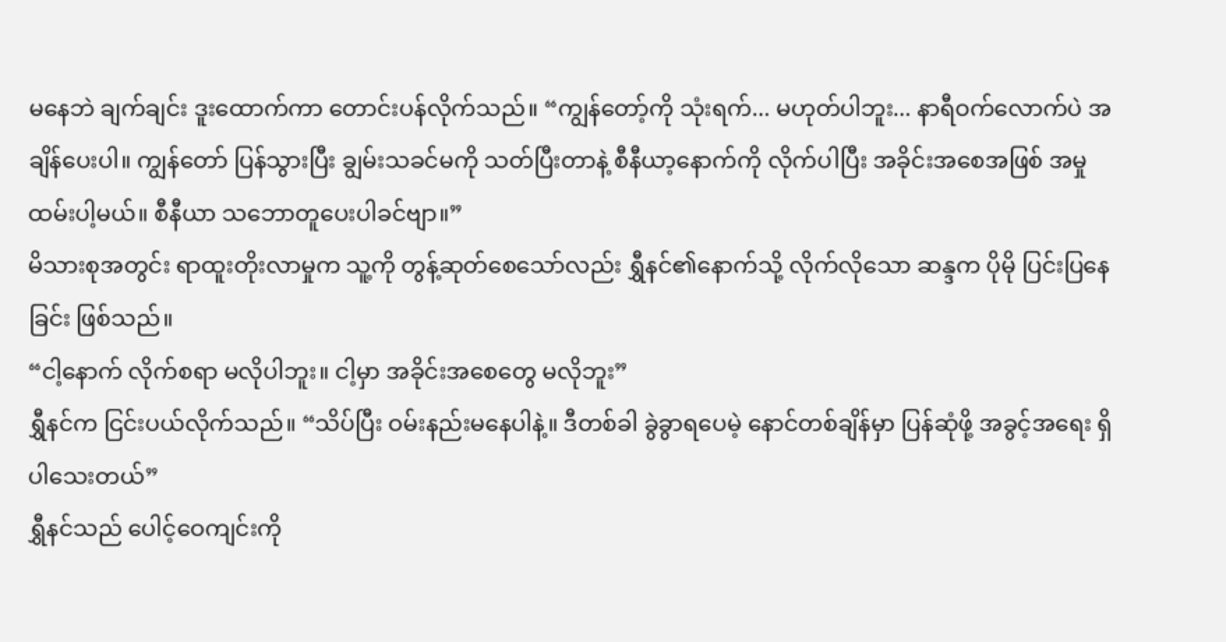မနေဘဲ ချက်ချင်း ဒူးထောက်ကာ တောင်းပန်လိုက်သည်။ “ကျွန်တော့်ကို သုံးရက်... မဟုတ်ပါဘူး... နာရီဝက်လောက်ပဲ အချိန်ပေးပါ။ ကျွန်တော် ပြန်သွားပြီး ချွမ်းသခင်မကို သတ်ပြီးတာနဲ့ စီနီယာ့နောက်ကို လိုက်ပါပြီး အခိုင်းအစေအဖြစ် အမှုထမ်းပါ့မယ်။ စီနီယာ သဘောတူပေးပါခင်ဗျာ။”
မိသားစုအတွင်း ရာထူးတိုးလာမှုက သူ့ကို တွန့်ဆုတ်စေသော်လည်း ရွှီနင်၏နောက်သို့ လိုက်လိုသော ဆန္ဒက ပိုမို ပြင်းပြနေခြင်း ဖြစ်သည်။
“ငါ့နောက် လိုက်စရာ မလိုပါဘူး။ ငါ့မှာ အခိုင်းအစေတွေ မလိုဘူး”
ရွှီနင်က ငြင်းပယ်လိုက်သည်။ “သိပ်ပြီး ဝမ်းနည်းမနေပါနဲ့။ ဒီတစ်ခါ ခွဲခွာရပေမဲ့ နောင်တစ်ချိန်မှာ ပြန်ဆုံဖို့ အခွင့်အရေး ရှိပါသေးတယ်”
ရွှီနင်သည် ပေါင့်ဝေကျင်းကို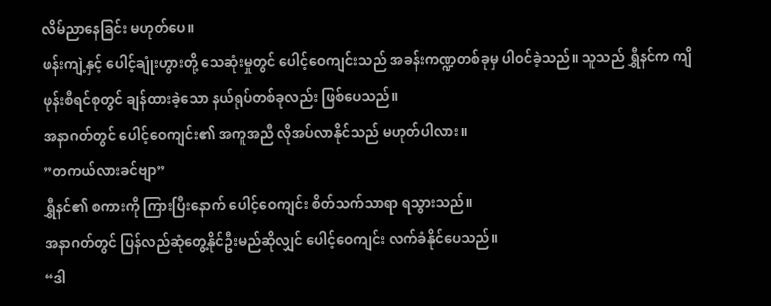လိမ်ညာနေခြင်း မဟုတ်ပေ။
ဖန်းကျဲ့နှင့် ပေါင့်ချုံးဟွားတို့ သေဆုံးမှုတွင် ပေါင့်ဝေကျင်းသည် အခန်းကဏ္ဍတစ်ခုမှ ပါဝင်ခဲ့သည်။ သူသည် ရွှီနင်က ကျိဖုန်းစီရင်စုတွင် ချန်ထားခဲ့သော နယ်ရုပ်တစ်ခုလည်း ဖြစ်ပေသည်။
အနာဂတ်တွင် ပေါင့်ဝေကျင်း၏ အကူအညီ လိုအပ်လာနိုင်သည် မဟုတ်ပါလား။
”တကယ်လားခင်ဗျာ”
ရွှီနင်၏ စကားကို ကြားပြီးနောက် ပေါင့်ဝေကျင်း စိတ်သက်သာရာ ရသွားသည်။
အနာဂတ်တွင် ပြန်လည်ဆုံတွေ့နိုင်ဦးမည်ဆိုလျှင် ပေါင့်ဝေကျင်း လက်ခံနိုင်ပေသည်။
“ဒါ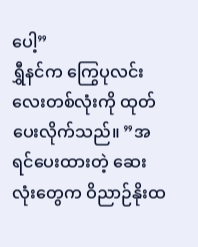ပေါ့”
ရွှီနင်က ကြွေပုလင်းလေးတစ်လုံးကို ထုတ်ပေးလိုက်သည်။ ”အရင်ပေးထားတဲ့ ဆေးလုံးတွေက ဝိညာဉ်နိုးထ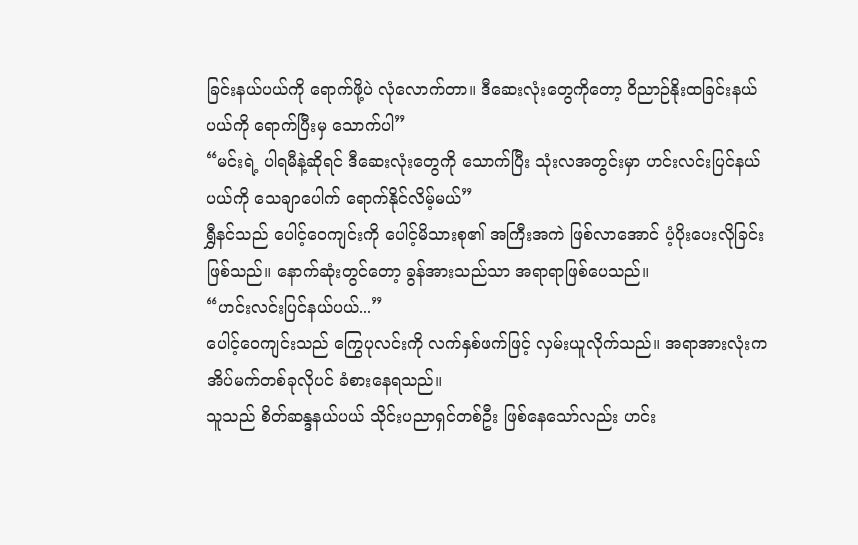ခြင်းနယ်ပယ်ကို ရောက်ဖို့ပဲ လုံလောက်တာ။ ဒီဆေးလုံးတွေကိုတော့ ဝိညာဉ်နိုးထခြင်းနယ်ပယ်ကို ရောက်ပြီးမှ သောက်ပါ”
“မင်းရဲ့ ပါရမီနဲ့ဆိုရင် ဒီဆေးလုံးတွေကို သောက်ပြီး သုံးလအတွင်းမှာ ဟင်းလင်းပြင်နယ်ပယ်ကို သေချာပေါက် ရောက်နိုင်လိမ့်မယ်”
ရွှီနင်သည် ပေါင့်ဝေကျင်းကို ပေါင့်မိသားစု၏ အကြီးအကဲ ဖြစ်လာအောင် ပံ့ပိုးပေးလိုခြင်း ဖြစ်သည်။ နောက်ဆုံးတွင်တော့ ခွန်အားသည်သာ အရာရာဖြစ်ပေသည်။
“ဟင်းလင်းပြင်နယ်ပယ်...”
ပေါင့်ဝေကျင်းသည် ကြွေပုလင်းကို လက်နှစ်ဖက်ဖြင့် လှမ်းယူလိုက်သည်။ အရာအားလုံးက အိပ်မက်တစ်ခုလိုပင် ခံစားနေရသည်။
သူသည် စိတ်ဆန္ဒနယ်ပယ် သိုင်းပညာရှင်တစ်ဦး ဖြစ်နေသော်လည်း ဟင်း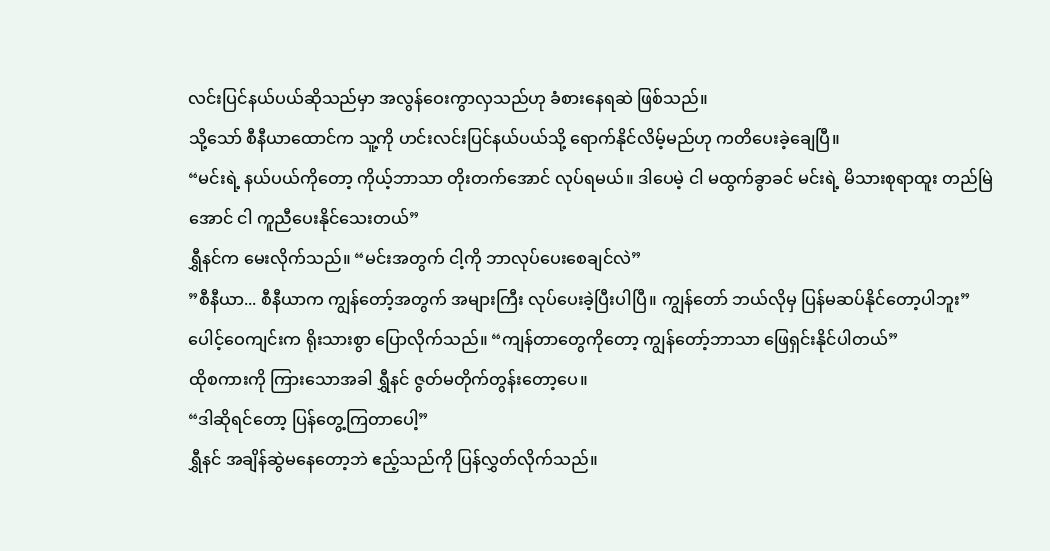လင်းပြင်နယ်ပယ်ဆိုသည်မှာ အလွန်ဝေးကွာလှသည်ဟု ခံစားနေရဆဲ ဖြစ်သည်။
သို့သော် စီနီယာထောင်က သူ့ကို ဟင်းလင်းပြင်နယ်ပယ်သို့ ရောက်နိုင်လိမ့်မည်ဟု ကတိပေးခဲ့ချေပြီ။
“မင်းရဲ့ နယ်ပယ်ကိုတော့ ကိုယ့်ဘာသာ တိုးတက်အောင် လုပ်ရမယ်။ ဒါပေမဲ့ ငါ မထွက်ခွာခင် မင်းရဲ့ မိသားစုရာထူး တည်မြဲအောင် ငါ ကူညီပေးနိုင်သေးတယ်”
ရွှီနင်က မေးလိုက်သည်။ “မင်းအတွက် ငါ့ကို ဘာလုပ်ပေးစေချင်လဲ”
”စီနီယာ... စီနီယာက ကျွန်တော့်အတွက် အများကြီး လုပ်ပေးခဲ့ပြီးပါပြီ။ ကျွန်တော် ဘယ်လိုမှ ပြန်မဆပ်နိုင်တော့ပါဘူး”
ပေါင့်ဝေကျင်းက ရိုးသားစွာ ပြောလိုက်သည်။ “ကျန်တာတွေကိုတော့ ကျွန်တော့်ဘာသာ ဖြေရှင်းနိုင်ပါတယ်”
ထိုစကားကို ကြားသောအခါ ရွှီနင် ဇွတ်မတိုက်တွန်းတော့ပေ။
“ဒါဆိုရင်တော့ ပြန်တွေ့ကြတာပေါ့”
ရွှီနင် အချိန်ဆွဲမနေတော့ဘဲ ဧည့်သည်ကို ပြန်လွှတ်လိုက်သည်။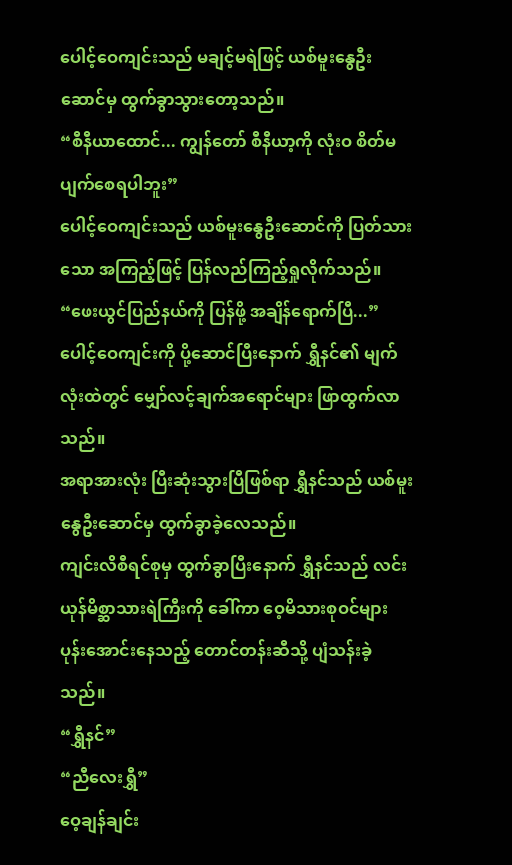ပေါင့်ဝေကျင်းသည် မချင့်မရဲဖြင့် ယစ်မူးနွေဦးဆောင်မှ ထွက်ခွာသွားတော့သည်။
“စီနီယာထောင်... ကျွန်တော် စီနီယာ့ကို လုံးဝ စိတ်မပျက်စေရပါဘူး”
ပေါင့်ဝေကျင်းသည် ယစ်မူးနွေဦးဆောင်ကို ပြတ်သားသော အကြည့်ဖြင့် ပြန်လည်ကြည့်ရှုလိုက်သည်။
“ဖေးယွင်ပြည်နယ်ကို ပြန်ဖို့ အချိန်ရောက်ပြီ...”
ပေါင့်ဝေကျင်းကို ပို့ဆောင်ပြီးနောက် ရွှီနင်၏ မျက်လုံးထဲတွင် မျှော်လင့်ချက်အရောင်များ ဖြာထွက်လာသည်။
အရာအားလုံး ပြီးဆုံးသွားပြီဖြစ်ရာ ရွှီနင်သည် ယစ်မူးနွေဦးဆောင်မှ ထွက်ခွာခဲ့လေသည်။
ကျင်းလိစီရင်စုမှ ထွက်ခွာပြီးနောက် ရွှီနင်သည် လင်းယုန်မိစ္ဆာသားရဲကြီးကို ခေါ်ကာ ဝေ့မိသားစုဝင်များ ပုန်းအောင်းနေသည့် တောင်တန်းဆီသို့ ပျံသန်းခဲ့သည်။
“ရွှီနင်”
“ညီလေးရွှီ”
ဝေ့ချန်ချင်း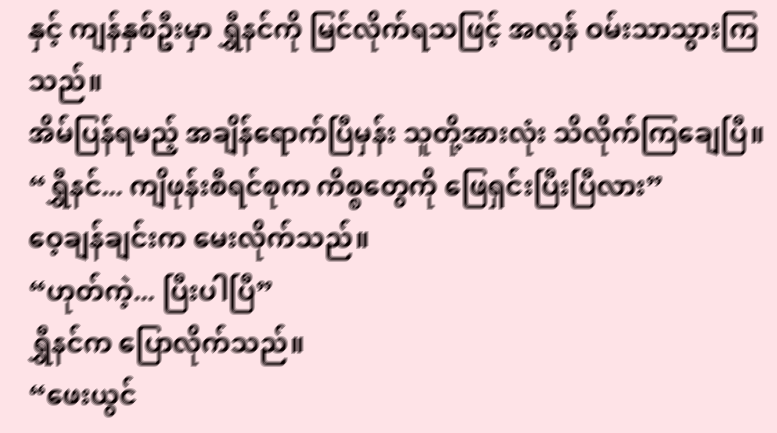နှင့် ကျန်နှစ်ဦးမှာ ရွှီနင်ကို မြင်လိုက်ရသဖြင့် အလွန် ဝမ်းသာသွားကြသည်။
အိမ်ပြန်ရမည့် အချိန်ရောက်ပြီမှန်း သူတို့အားလုံး သိလိုက်ကြချေပြီ။
“ရွှီနင်... ကျိဖုန်းစီရင်စုက ကိစ္စတွေကို ဖြေရှင်းပြီးပြီလား”
ဝေ့ချန်ချင်းက မေးလိုက်သည်။
“ဟုတ်ကဲ့... ပြီးပါပြီ”
ရွှီနင်က ပြောလိုက်သည်။
“ဖေးယွင်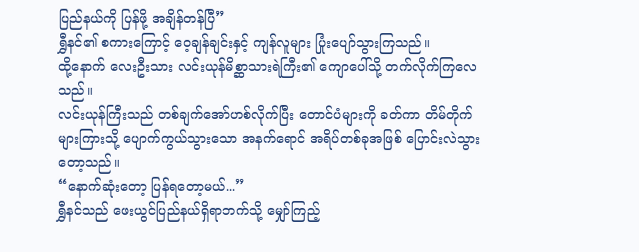ပြည်နယ်ကို ပြန်ဖို့ အချိန်တန်ပြီ”
ရွှီနင်၏ စကားကြောင့် ဝေ့ချန်ချင်းနှင့် ကျန်လူများ ပြုံးပျော်သွားကြသည်။
ထို့နောက် လေးဦးသား လင်းယုန်မိစ္ဆာသားရဲကြီး၏ ကျောပေါ်သို့ တက်လိုက်ကြလေသည်။
လင်းယုန်ကြီးသည် တစ်ချက်အော်ဟစ်လိုက်ပြီး တောင်ပံများကို ခတ်ကာ တိမ်တိုက်များကြားသို့ ပျောက်ကွယ်သွားသော အနက်ရောင် အရိပ်တစ်ခုအဖြစ် ပြောင်းလဲသွားတော့သည်။
“နောက်ဆုံးတော့ ပြန်ရတော့မယ်...”
ရွှီနင်သည် ဖေးယွင်ပြည်နယ်ရှိရာဘက်သို့ မျှော်ကြည့်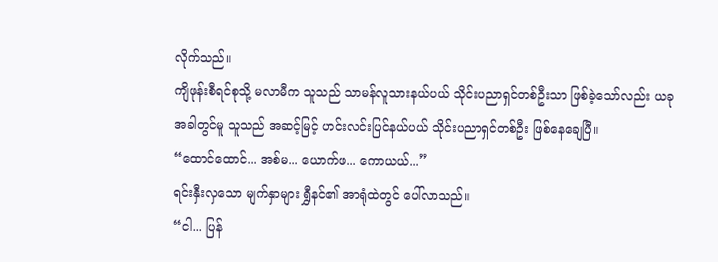လိုက်သည်။
ကျိဖုန်းစီရင်စုသို့ မလာမီက သူသည် သာမန်လူသားနယ်ပယ် သိုင်းပညာရှင်တစ်ဦးသာ ဖြစ်ခဲ့သော်လည်း ယခုအခါတွင်မူ သူသည် အဆင့်မြင့် ဟင်းလင်းပြင်နယ်ပယ် သိုင်းပညာရှင်တစ်ဦး ဖြစ်နေချေပြီ။
“ထောင်ထောင်... အစ်မ... ယောက်ဖ... ကောယယ်...”
ရင်းနှီးလှသော မျက်နှာများ ရွှီနင်၏ အာရုံထဲတွင် ပေါ်လာသည်။
“ငါ... ပြန်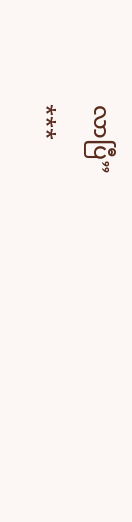လာပြီ”
***